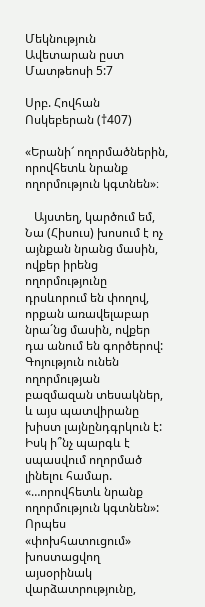Մեկնություն Ավետարան ըստ Մատթեոսի 5:7

Սրբ. Հովհան Ոսկեբերան (†407)

«Երանի՜ ողորմածներին, որովհետև նրանք ողորմություն կգտնեն»։

   Այստեղ, կարծում եմ, Նա (Հիսուս) խոսում է ոչ այնքան նրանց մասին, ովքեր իրենց ողորմությունը դրսևորում են փողով, որքան առավելաբար նրա´նց մասին, ովքեր դա անում են գործերով: Գոյություն ունեն ողորմության բազմազան տեսակներ, և այս պատվիրանը խիստ լայնընդգրկուն է: Իսկ ի՞նչ պարգև է սպասվում ողորմած լինելու համար. «…որովհետև նրանք ողորմություն կգտնեն»: Որպես «փոխհատուցում» խոստացվող այսօրինակ վարձատրությունը,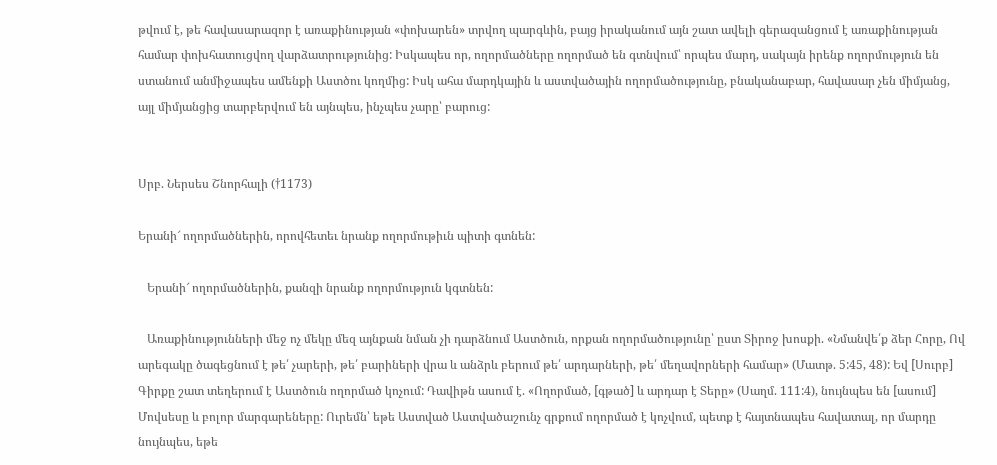թվում է, թե հավասարազոր է առաքինության «փոխարեն» տրվող պարգևին, բայց իրականում այն շատ ավելի գերազանցում է առաքինության համար փոխհատուցվող վարձատրությունից: Իսկապես որ, ողորմածները ողորմած են գտնվում՝ որպես մարդ, սակայն իրենք ողորմություն են ստանում անմիջապես ամենքի Աստծու կողմից: Իսկ ահա մարդկային և աստվածային ողորմածությունը, բնականաբար, հավասար չեն միմյանց, այլ միմյանցից տարբերվում են այնպես, ինչպես չարը՝ բարուց:


Սրբ. Ներսես Շնորհալի (†1173)

Երանի՜ ողորմածներին, որովհետեւ նրանք ողորմութիւն պիտի գտնեն:

   Երանի՜ ողորմածներին, քանզի նրանք ողորմություն կգտնեն:

   Առաքինությունների մեջ ոչ մեկը մեզ այնքան նման չի դարձնում Աստծուն, որքան ողորմածությունը՝ ըստ Տիրոջ խոսքի. «Նմանվե՛ք ձեր Հորը, Ով արեգակը ծագեցնում է թե՛ չարերի, թե՛ բարիների վրա և անձրև բերում թե՛ արդարների, թե՛ մեղավորների համար» (Մատթ. 5:45, 48): Եվ [Սուրբ] Գիրքը շատ տեղերում է Աստծուն ողորմած կոչում: Դավիթն ասում է. «Ողորմած, [գթած] և արդար է Տերը» (Սաղմ. 111:4), նույնպես են [ասում] Մովսեսը և բոլոր մարգարեները: Ուրեմն՝ եթե Աստված Աստվածաշունչ գրքում ողորմած է կոչվում, պետք է հայտնապես հավատալ, որ մարդը նույնպես, եթե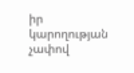իր կարողության չափով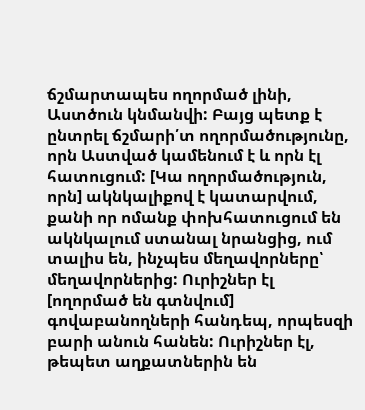ճշմարտապես ողորմած լինի, Աստծուն կնմանվի: Բայց պետք է ընտրել ճշմարի՛տ ողորմածությունը, որն Աստված կամենում է և որն էլ հատուցում: [Կա ողորմածություն, որն] ակնկալիքով է կատարվում, քանի որ ոմանք փոխհատուցում են ակնկալում ստանալ նրանցից, ում տալիս են, ինչպես մեղավորները՝ մեղավորներից: Ուրիշներ էլ [ողորմած են գտնվում] գովաբանողների հանդեպ, որպեսզի բարի անուն հանեն: Ուրիշներ էլ, թեպետ աղքատներին են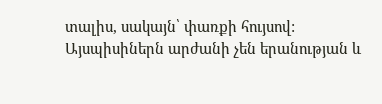տալիս, սակայն՝ փառքի հույսով: Այսպիսիներն արժանի չեն երանության և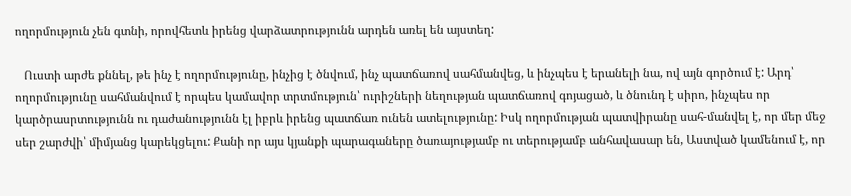ողորմություն չեն գտնի, որովհետև իրենց վարձատրությունն արդեն առել են այստեղ:

   Ուստի արժե քննել, թե ինչ է ողորմությունը, ինչից է ծնվում, ինչ պատճառով սահմանվեց, և ինչպես է երանելի նա, ով այն գործում է: Արդ՝ ողորմությունը սահմանվում է որպես կամավոր տրտմություն՝ ուրիշների նեղության պատճառով գոյացած, և ծնունդ է սիրո, ինչպես որ կարծրասրտությունն ու դաժանությունն էլ իբրև իրենց պատճառ ունեն ատելությունը: Իսկ ողորմության պատվիրանը սահ-մանվել է, որ մեր մեջ սեր շարժվի՝ միմյանց կարեկցելու: Քանի որ այս կյանքի պարագաները ծառայությամբ ու տերությամբ անհավասար են, Աստված կամենում է, որ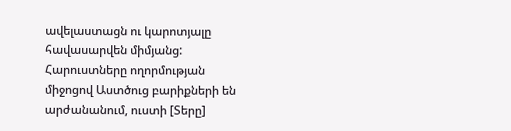ավելաստացն ու կարոտյալը հավասարվեն միմյանց: Հարուստները ողորմության միջոցով Աստծուց բարիքների են արժանանում, ուստի [Տերը]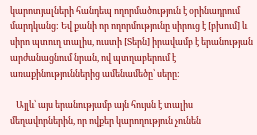կարոտյալների հանդեպ ողորմածություն է օրինադրում մարդկանց: Եվ քանի որ ողորմությունը սիրուց է [բխում] և սիրո պտուղ տալիս, ուստի [Տերն] իրավամբ է երանության արժանացնում նրան, ով պտղաբերում է առաքինություններից ամենամեծը՝ սերը:

   Այլև՝ այս երանությամբ այն հույսն է տալիս մեղավորներին, որ ովքեր կարողություն չունեն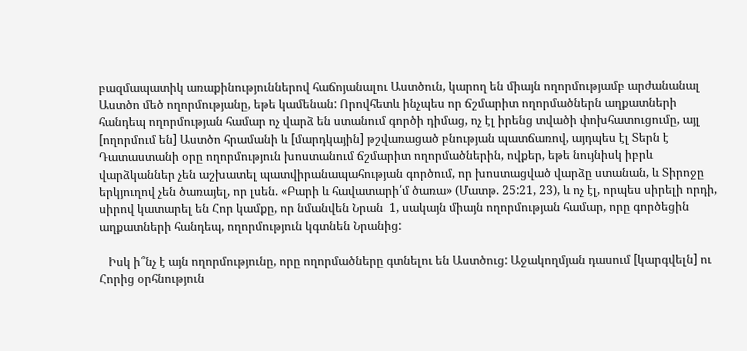բազմապատիկ առաքինություններով հաճոյանալու Աստծուն, կարող են միայն ողորմությամբ արժանանալ Աստծո մեծ ողորմությանը, եթե կամենան: Որովհետև ինչպես որ ճշմարիտ ողորմածներն աղքատների հանդեպ ողորմության համար ոչ վարձ են ստանում գործի դիմաց, ոչ էլ իրենց տվածի փոխհատուցումը, այլ [ողորմում են] Աստծո հրամանի և [մարդկային] թշվառացած բնության պատճառով, այդպես էլ Տերն է Դատաստանի օրը ողորմություն խոստանում ճշմարիտ ողորմածներին, ովքեր, եթե նույնիսկ իբրև վարձկաններ չեն աշխատել պատվիրանապահության գործում, որ խոստացված վարձը ստանան, և Տիրոջը երկյուղով չեն ծառայել, որ լսեն. «Բարի և հավատարի՛մ ծառա» (Մատթ. 25:21, 23), և ոչ էլ, որպես սիրելի որդի, սիրով կատարել են Հոր կամքը, որ նմանվեն Նրան  1, սակայն միայն ողորմության համար, որը գործեցին աղքատների հանդեպ, ողորմություն կգտնեն Նրանից:

   Իսկ ի՞նչ է այն ողորմությունը, որը ողորմածները գտնելու են Աստծուց: Աջակողմյան դասում [կարգվելն] ու Հորից օրհնություն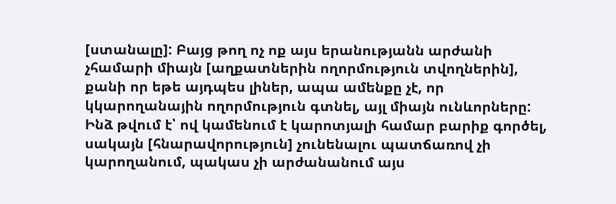[ստանալը]: Բայց թող ոչ ոք այս երանությանն արժանի չհամարի միայն [աղքատներին ողորմություն տվողներին], քանի որ եթե այդպես լիներ, ապա ամենքը չէ, որ կկարողանային ողորմություն գտնել, այլ միայն ունևորները: Ինձ թվում է՝ ով կամենում է կարոտյալի համար բարիք գործել, սակայն [հնարավորություն] չունենալու պատճառով չի կարողանում, պակաս չի արժանանում այս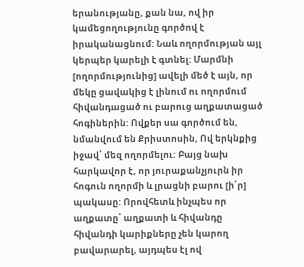երանությանը, քան նա, ով իր կամեցողությունը գործով է իրականացնում: Նաև ողորմության այլ կերպեր կարելի է գտնել: Մարմնի [ողորմությունից] ավելի մեծ է այն, որ մեկը ցավակից է լինում ու ողորմում հիվանդացած ու բարուց աղքատացած հոգիներին: Ովքեր սա գործում են, նմանվում են Քրիստոսին, Ով երկնքից իջավ՝ մեզ ողորմելու: Բայց նախ հարկավոր է, որ յուրաքանչյուրն իր հոգուն ողորմի և լրացնի բարու [ի՛ր] պակասը: Որովհետև ինչպես որ աղքատը՝ աղքատի և հիվանդը հիվանդի կարիքները չեն կարող բավարարել, այդպես էլ ով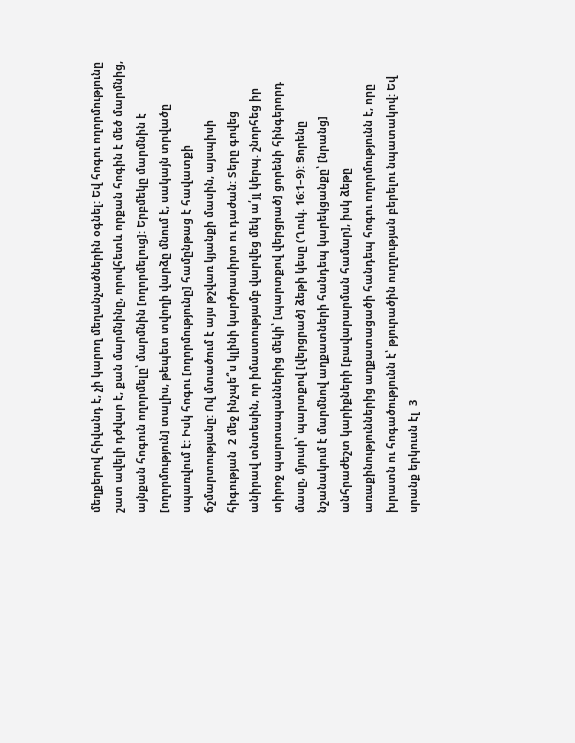մեղքերով հիվանդ է, չի կարող մեղանչածներին օգնել: Եվ հոգու ողորմությունը շատ ավելի դժվար է, քան մարմնինը, որովհետև որքան հոգին է մեծ մարմնից, այնքան հոգուն ողորմելը՝ մարմնին [ողորմելուց]: Երբմեկը մարմնին է [ողորմություն] տալիս, թեպետ տվողի վարձը մնում է, սակայն տրվածը սպառվում է: Իսկ հոգու [ողորմությունը] համընթաց է հավատքի ճշմարտությանը: Ով մտածում է այս թշվառ կյանքի մասին, այսպիսի հիգության  2 մեջ ինչպե՞ս կլինի կարծրասիրտ ու դաժան: Տերը գովեց անիրավ տնտեսին, որ իմաստությամբ վարվեց մեկ ա՛յլ կերպ. շնորհեց իր տիրոջ պարտապաններից մեկի՝ [պարտքով վերցրած] ցորենի հինգերորդ մասը, մյուսի՝ պարտքով [վերցրած] ձեթի կեսը (Ղուկ. 16:1–9): Ցորենը նշանակում է մարմնով աղքատների հանդեպ կարեկցանքը՝ [նրանց] անհրաժեշտ կարիքների [բավարարման համար], իսկ ձեթը առաքինություններից աղքատացածի հանդեպ հոգու ողորմությունն է, որը խրատն ու հոգածությունն է՝ թյուրածին ուղղության բերելու նպատակով: Եվ սրանք երկուսն էլ  3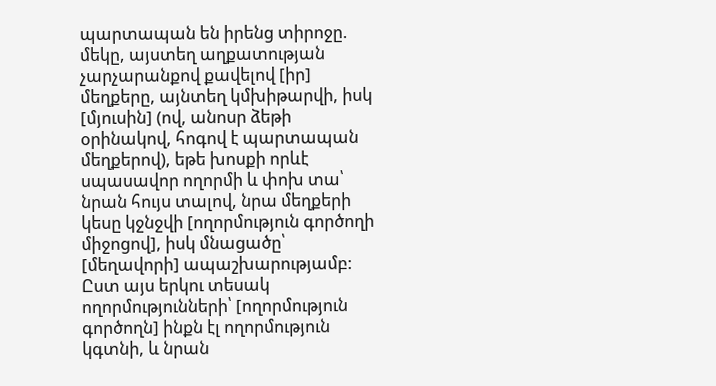պարտապան են իրենց տիրոջը. մեկը, այստեղ աղքատության չարչարանքով քավելով [իր] մեղքերը, այնտեղ կմխիթարվի, իսկ [մյուսին] (ով, անոսր ձեթի օրինակով, հոգով է պարտապան մեղքերով), եթե խոսքի որևէ սպասավոր ողորմի և փոխ տա՝ նրան հույս տալով, նրա մեղքերի կեսը կջնջվի [ողորմություն գործողի միջոցով], իսկ մնացածը՝ [մեղավորի] ապաշխարությամբ: Ըստ այս երկու տեսակ ողորմությունների՝ [ողորմություն գործողն] ինքն էլ ողորմություն կգտնի, և նրան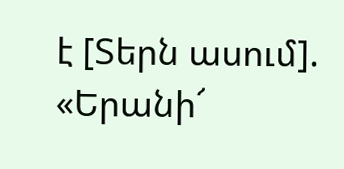է [Տերն ասում]. «Երանի՜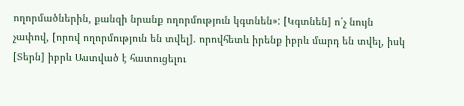ողորմածներին, քանզի նրանք ողորմություն կգտնեն»: [Կգտնեն] ո՛չ նույն չափով, [որով ողորմություն են տվել]. որովհետև իրենք իբրև մարդ են տվել, իսկ [Տերն] իբրև Աստված է հատուցելու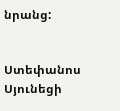նրանց:


Ստեփանոս Սյունեցի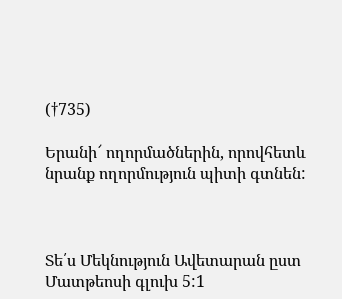(†735)

Երանի՜ ողորմածներին, որովհետև նրանք ողորմություն պիտի գտնեն:



Տե՛ս Մեկնություն Ավետարան ըստ Մատթեոսի գլուխ 5:1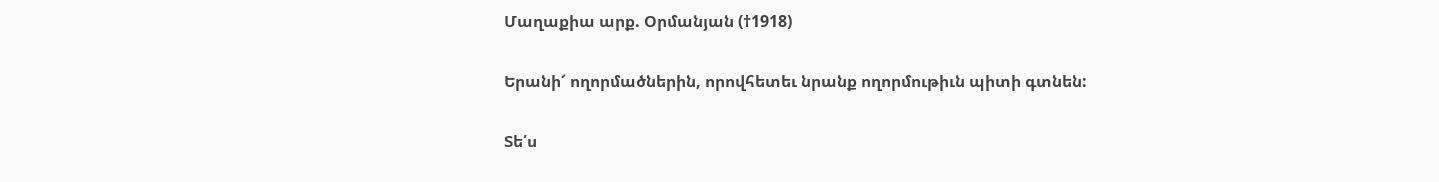Մաղաքիա արք. Օրմանյան (†1918)

Երանի՜ ողորմածներին, որովհետեւ նրանք ողորմութիւն պիտի գտնեն:

Տե՛ս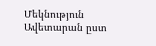Մեկնություն Ավետարան ըստ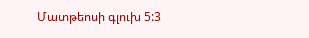Մատթեոսի գլուխ 5:3